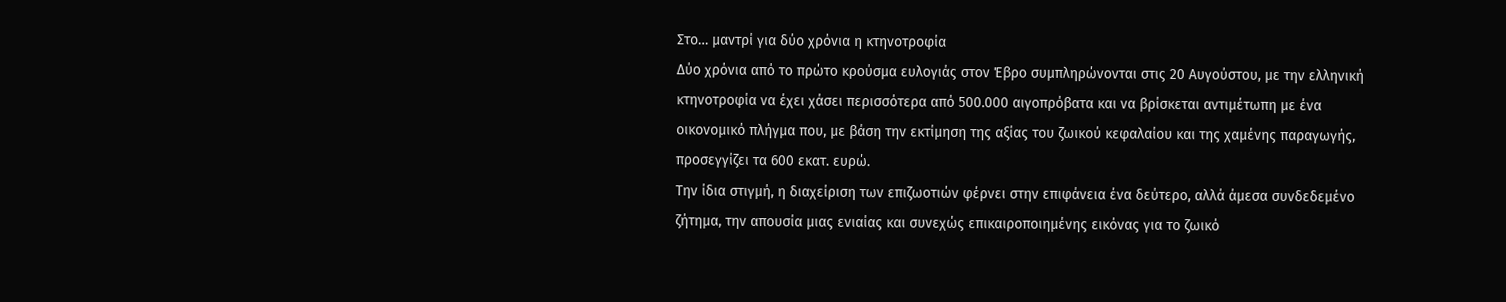Στο… μαντρί για δύο χρόνια η κτηνοτροφία
Δύο χρόνια από το πρώτο κρούσμα ευλογιάς στον Έβρο συμπληρώνονται στις 20 Αυγούστου, με την ελληνική κτηνοτροφία να έχει χάσει περισσότερα από 500.000 αιγοπρόβατα και να βρίσκεται αντιμέτωπη με ένα οικονομικό πλήγμα που, με βάση την εκτίμηση της αξίας του ζωικού κεφαλαίου και της χαμένης παραγωγής, προσεγγίζει τα 600 εκατ. ευρώ.
Την ίδια στιγμή, η διαχείριση των επιζωοτιών φέρνει στην επιφάνεια ένα δεύτερο, αλλά άμεσα συνδεδεμένο ζήτημα, την απουσία μιας ενιαίας και συνεχώς επικαιροποιημένης εικόνας για το ζωικό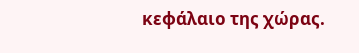κεφάλαιο της χώρας.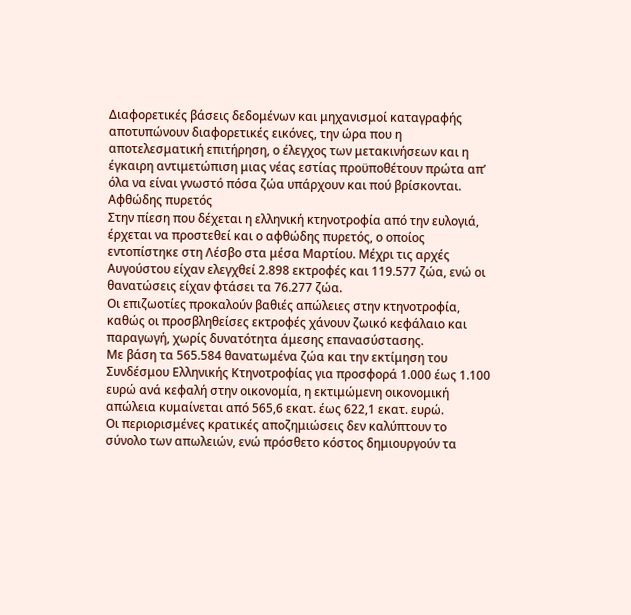Διαφορετικές βάσεις δεδομένων και μηχανισμοί καταγραφής αποτυπώνουν διαφορετικές εικόνες, την ώρα που η αποτελεσματική επιτήρηση, ο έλεγχος των μετακινήσεων και η έγκαιρη αντιμετώπιση μιας νέας εστίας προϋποθέτουν πρώτα απ’ όλα να είναι γνωστό πόσα ζώα υπάρχουν και πού βρίσκονται.
Αφθώδης πυρετός
Στην πίεση που δέχεται η ελληνική κτηνοτροφία από την ευλογιά, έρχεται να προστεθεί και ο αφθώδης πυρετός, ο οποίος εντοπίστηκε στη Λέσβο στα μέσα Μαρτίου. Μέχρι τις αρχές Αυγούστου είχαν ελεγχθεί 2.898 εκτροφές και 119.577 ζώα, ενώ οι θανατώσεις είχαν φτάσει τα 76.277 ζώα.
Οι επιζωοτίες προκαλούν βαθιές απώλειες στην κτηνοτροφία, καθώς οι προσβληθείσες εκτροφές χάνουν ζωικό κεφάλαιο και παραγωγή, χωρίς δυνατότητα άμεσης επανασύστασης.
Με βάση τα 565.584 θανατωμένα ζώα και την εκτίμηση του Συνδέσμου Ελληνικής Κτηνοτροφίας για προσφορά 1.000 έως 1.100 ευρώ ανά κεφαλή στην οικονομία, η εκτιμώμενη οικονομική απώλεια κυμαίνεται από 565,6 εκατ. έως 622,1 εκατ. ευρώ.
Οι περιορισμένες κρατικές αποζημιώσεις δεν καλύπτουν το σύνολο των απωλειών, ενώ πρόσθετο κόστος δημιουργούν τα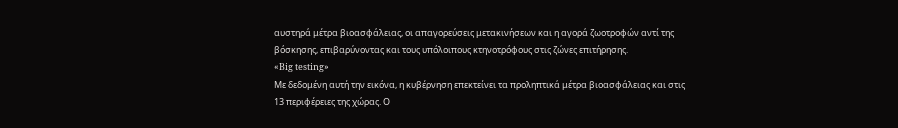αυστηρά μέτρα βιοασφάλειας, οι απαγορεύσεις μετακινήσεων και η αγορά ζωοτροφών αντί της βόσκησης, επιβαρύνοντας και τους υπόλοιπους κτηνοτρόφους στις ζώνες επιτήρησης.
«Big testing»
Με δεδομένη αυτή την εικόνα, η κυβέρνηση επεκτείνει τα προληπτικά μέτρα βιοασφάλειας και στις 13 περιφέρειες της χώρας. Ο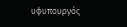υφυπουργός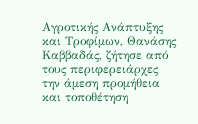Αγροτικής Ανάπτυξης και Τροφίμων, Θανάσης Καββαδάς, ζήτησε από τους περιφερειάρχες την άμεση προμήθεια και τοποθέτηση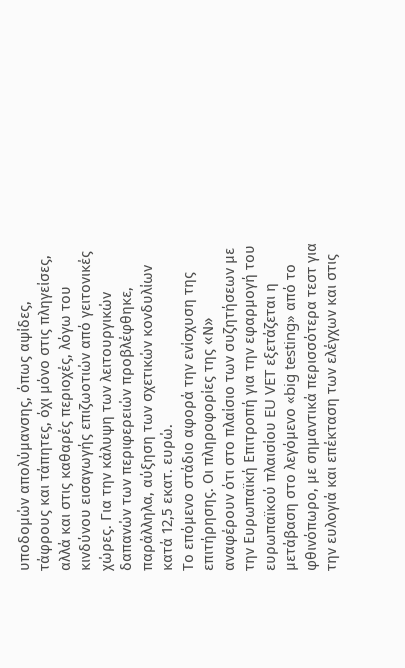υποδομών απολύμανσης, όπως αψίδες, τάφρους και τάπητες, όχι μόνο στις πληγείσες, αλλά και στις καθαρές περιοχές, λόγω του κινδύνου εισαγωγής επιζωοτιών από γειτονικές χώρες. Για την κάλυψη των λειτουργικών δαπανών των περιφερειών προβλέφθηκε, παράλληλα, αύξηση των σχετικών κονδυλίων κατά 12,5 εκατ. ευρώ.
Το επόμενο στάδιο αφορά την ενίσχυση της επιτήρησης. Οι πληροφορίες της «Ν» αναφέρουν ότι στο πλαίσιο των συζητήσεων με την Ευρωπαϊκή Επιτροπή για την εφαρμογή του ευρωπαϊκού πλαισίου EU VET εξετάζεται η μετάβαση στο λεγόμενο «big testing» από το φθινόπωρο, με σημαντικά περισσότερα τεστ για την ευλογιά και επέκταση των ελέγχων και στις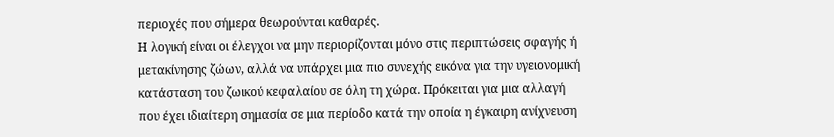περιοχές που σήμερα θεωρούνται καθαρές.
Η λογική είναι οι έλεγχοι να μην περιορίζονται μόνο στις περιπτώσεις σφαγής ή μετακίνησης ζώων, αλλά να υπάρχει μια πιο συνεχής εικόνα για την υγειονομική κατάσταση του ζωικού κεφαλαίου σε όλη τη χώρα. Πρόκειται για μια αλλαγή που έχει ιδιαίτερη σημασία σε μια περίοδο κατά την οποία η έγκαιρη ανίχνευση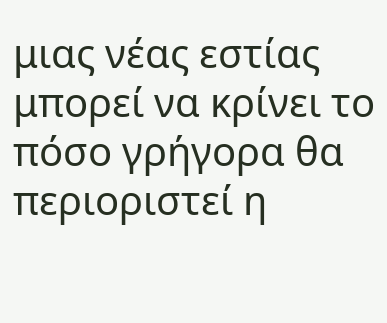μιας νέας εστίας μπορεί να κρίνει το πόσο γρήγορα θα περιοριστεί η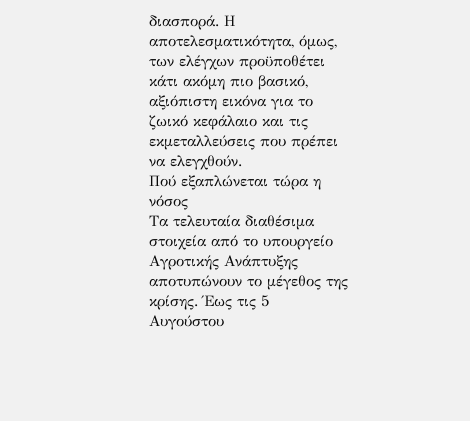διασπορά. Η αποτελεσματικότητα, όμως, των ελέγχων προϋποθέτει κάτι ακόμη πιο βασικό, αξιόπιστη εικόνα για το ζωικό κεφάλαιο και τις εκμεταλλεύσεις που πρέπει να ελεγχθούν.
Πού εξαπλώνεται τώρα η νόσος
Τα τελευταία διαθέσιμα στοιχεία από το υπουργείο Αγροτικής Ανάπτυξης αποτυπώνουν το μέγεθος της κρίσης. Έως τις 5 Αυγούστου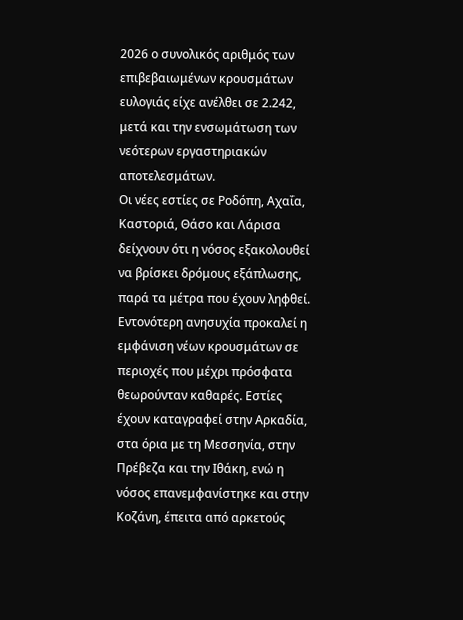2026 ο συνολικός αριθμός των επιβεβαιωμένων κρουσμάτων ευλογιάς είχε ανέλθει σε 2.242, μετά και την ενσωμάτωση των νεότερων εργαστηριακών αποτελεσμάτων.
Οι νέες εστίες σε Ροδόπη, Αχαΐα, Καστοριά, Θάσο και Λάρισα δείχνουν ότι η νόσος εξακολουθεί να βρίσκει δρόμους εξάπλωσης, παρά τα μέτρα που έχουν ληφθεί. Εντονότερη ανησυχία προκαλεί η εμφάνιση νέων κρουσμάτων σε περιοχές που μέχρι πρόσφατα θεωρούνταν καθαρές. Εστίες έχουν καταγραφεί στην Αρκαδία, στα όρια με τη Μεσσηνία, στην Πρέβεζα και την Ιθάκη, ενώ η νόσος επανεμφανίστηκε και στην Κοζάνη, έπειτα από αρκετούς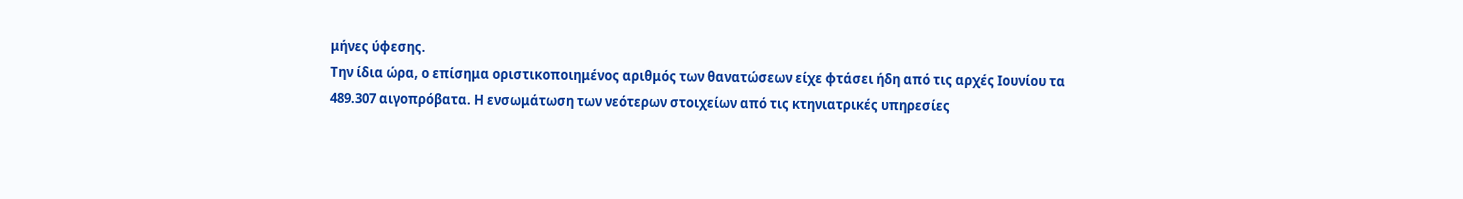μήνες ύφεσης.
Την ίδια ώρα, ο επίσημα οριστικοποιημένος αριθμός των θανατώσεων είχε φτάσει ήδη από τις αρχές Ιουνίου τα 489.307 αιγοπρόβατα. Η ενσωμάτωση των νεότερων στοιχείων από τις κτηνιατρικές υπηρεσίες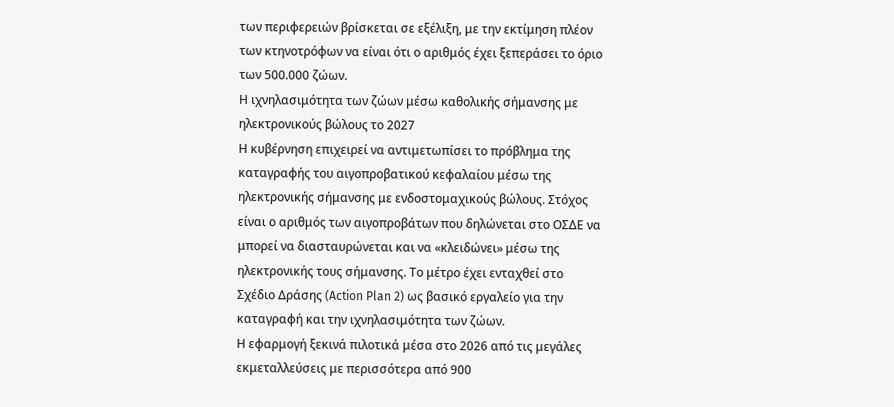των περιφερειών βρίσκεται σε εξέλιξη, με την εκτίμηση πλέον των κτηνοτρόφων να είναι ότι ο αριθμός έχει ξεπεράσει το όριο των 500.000 ζώων.
Η ιχνηλασιμότητα των ζώων μέσω καθολικής σήμανσης με ηλεκτρονικούς βώλους το 2027
Η κυβέρνηση επιχειρεί να αντιμετωπίσει το πρόβλημα της καταγραφής του αιγοπροβατικού κεφαλαίου μέσω της ηλεκτρονικής σήμανσης με ενδοστομαχικούς βώλους. Στόχος είναι ο αριθμός των αιγοπροβάτων που δηλώνεται στο ΟΣΔΕ να μπορεί να διασταυρώνεται και να «κλειδώνει» μέσω της ηλεκτρονικής τους σήμανσης. Το μέτρο έχει ενταχθεί στο Σχέδιο Δράσης (Action Plan 2) ως βασικό εργαλείο για την καταγραφή και την ιχνηλασιμότητα των ζώων.
Η εφαρμογή ξεκινά πιλοτικά μέσα στο 2026 από τις μεγάλες εκμεταλλεύσεις με περισσότερα από 900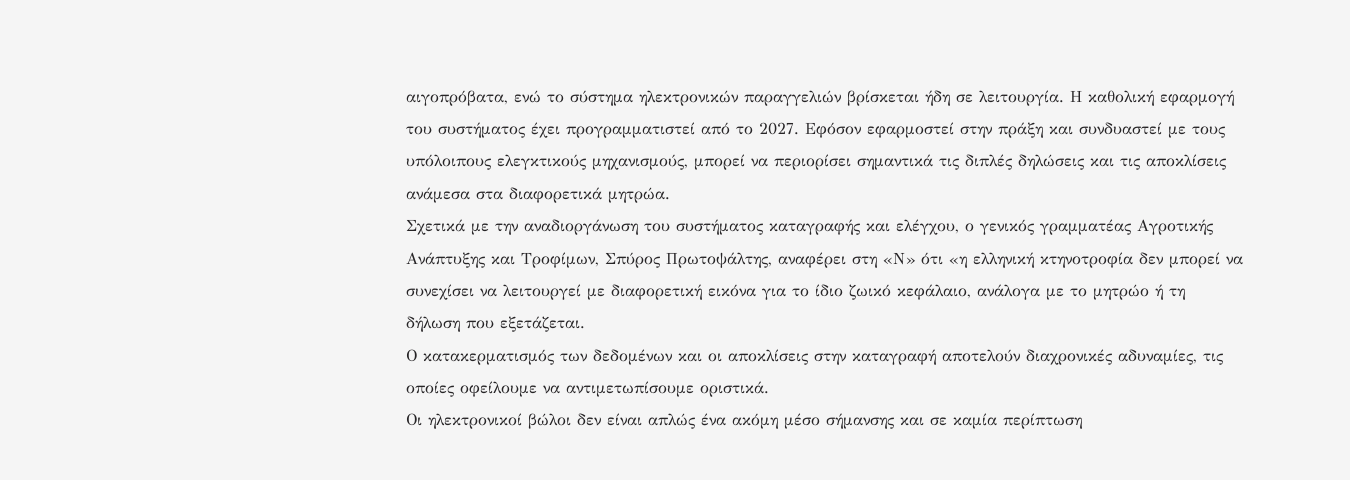αιγοπρόβατα, ενώ το σύστημα ηλεκτρονικών παραγγελιών βρίσκεται ήδη σε λειτουργία. Η καθολική εφαρμογή του συστήματος έχει προγραμματιστεί από το 2027. Εφόσον εφαρμοστεί στην πράξη και συνδυαστεί με τους υπόλοιπους ελεγκτικούς μηχανισμούς, μπορεί να περιορίσει σημαντικά τις διπλές δηλώσεις και τις αποκλίσεις ανάμεσα στα διαφορετικά μητρώα.
Σχετικά με την αναδιοργάνωση του συστήματος καταγραφής και ελέγχου, ο γενικός γραμματέας Αγροτικής Ανάπτυξης και Τροφίμων, Σπύρος Πρωτοψάλτης, αναφέρει στη «Ν» ότι «η ελληνική κτηνοτροφία δεν μπορεί να συνεχίσει να λειτουργεί με διαφορετική εικόνα για το ίδιο ζωικό κεφάλαιο, ανάλογα με το μητρώο ή τη δήλωση που εξετάζεται.
Ο κατακερματισμός των δεδομένων και οι αποκλίσεις στην καταγραφή αποτελούν διαχρονικές αδυναμίες, τις οποίες οφείλουμε να αντιμετωπίσουμε οριστικά.
Οι ηλεκτρονικοί βώλοι δεν είναι απλώς ένα ακόμη μέσο σήμανσης και σε καμία περίπτωση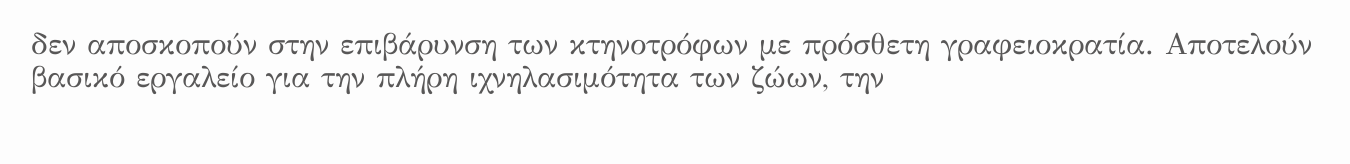δεν αποσκοπούν στην επιβάρυνση των κτηνοτρόφων με πρόσθετη γραφειοκρατία. Αποτελούν βασικό εργαλείο για την πλήρη ιχνηλασιμότητα των ζώων, την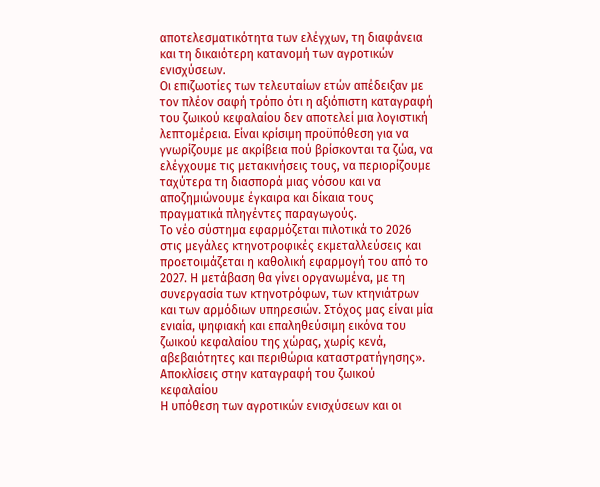αποτελεσματικότητα των ελέγχων, τη διαφάνεια και τη δικαιότερη κατανομή των αγροτικών ενισχύσεων.
Οι επιζωοτίες των τελευταίων ετών απέδειξαν με τον πλέον σαφή τρόπο ότι η αξιόπιστη καταγραφή του ζωικού κεφαλαίου δεν αποτελεί μια λογιστική λεπτομέρεια. Είναι κρίσιμη προϋπόθεση για να γνωρίζουμε με ακρίβεια πού βρίσκονται τα ζώα, να ελέγχουμε τις μετακινήσεις τους, να περιορίζουμε ταχύτερα τη διασπορά μιας νόσου και να αποζημιώνουμε έγκαιρα και δίκαια τους πραγματικά πληγέντες παραγωγούς.
Το νέο σύστημα εφαρμόζεται πιλοτικά το 2026 στις μεγάλες κτηνοτροφικές εκμεταλλεύσεις και προετοιμάζεται η καθολική εφαρμογή του από το 2027. Η μετάβαση θα γίνει οργανωμένα, με τη συνεργασία των κτηνοτρόφων, των κτηνιάτρων και των αρμόδιων υπηρεσιών. Στόχος μας είναι μία ενιαία, ψηφιακή και επαληθεύσιμη εικόνα του ζωικού κεφαλαίου της χώρας, χωρίς κενά, αβεβαιότητες και περιθώρια καταστρατήγησης».
Aποκλίσεις στην καταγραφή του ζωικού κεφαλαίου
Η υπόθεση των αγροτικών ενισχύσεων και οι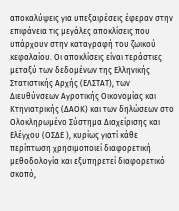αποκαλύψεις για υπεξαιρέσεις έφεραν στην επιφάνεια τις μεγάλες αποκλίσεις που υπάρχουν στην καταγραφή του ζωικού κεφαλαίου. Οι αποκλίσεις είναι τεράστιες μεταξύ των δεδομένων της Ελληνικής Στατιστικής Αρχής (ΕΛΣΤΑΤ), των Διευθύνσεων Αγροτικής Οικονομίας και Κτηνιατρικής (ΔΑΟΚ) και των δηλώσεων στο Ολοκληρωμένο Σύστημα Διαχείρισης και Ελέγχου (ΟΣΔΕ ), κυρίως γιατί κάθε περίπτωση χρησιμοποιεί διαφορετική μεθοδολογία και εξυπηρετεί διαφορετικό σκοπό,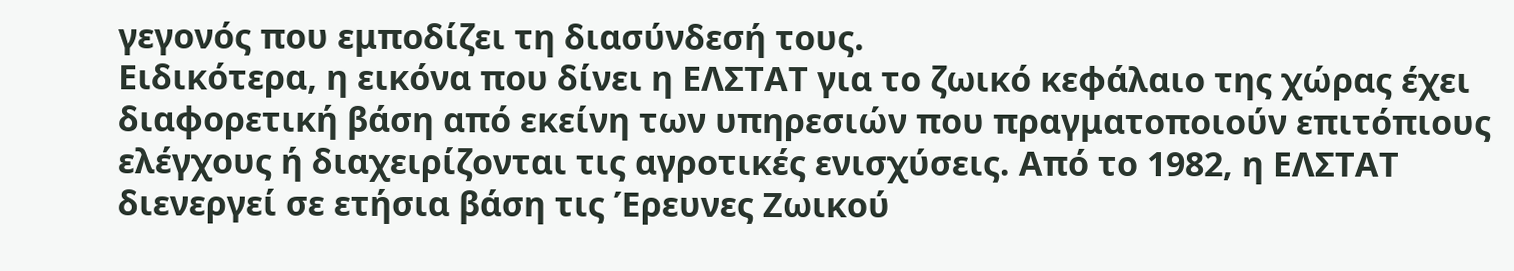γεγονός που εμποδίζει τη διασύνδεσή τους.
Ειδικότερα, η εικόνα που δίνει η ΕΛΣΤΑΤ για το ζωικό κεφάλαιο της χώρας έχει διαφορετική βάση από εκείνη των υπηρεσιών που πραγματοποιούν επιτόπιους ελέγχους ή διαχειρίζονται τις αγροτικές ενισχύσεις. Από το 1982, η ΕΛΣΤΑΤ διενεργεί σε ετήσια βάση τις Έρευνες Ζωικού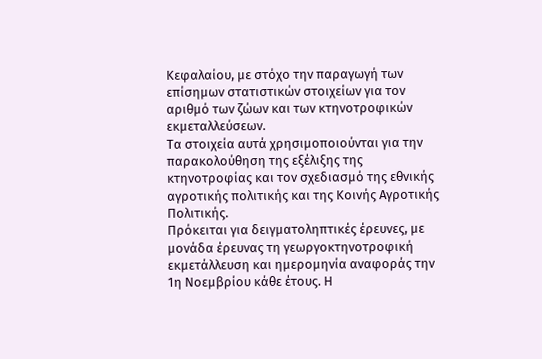Κεφαλαίου, με στόχο την παραγωγή των επίσημων στατιστικών στοιχείων για τον αριθμό των ζώων και των κτηνοτροφικών εκμεταλλεύσεων.
Τα στοιχεία αυτά χρησιμοποιούνται για την παρακολούθηση της εξέλιξης της κτηνοτροφίας και τον σχεδιασμό της εθνικής αγροτικής πολιτικής και της Κοινής Αγροτικής Πολιτικής.
Πρόκειται για δειγματοληπτικές έρευνες, με μονάδα έρευνας τη γεωργοκτηνοτροφική εκμετάλλευση και ημερομηνία αναφοράς την 1η Νοεμβρίου κάθε έτους. Η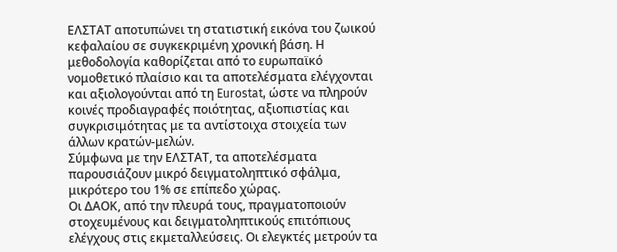ΕΛΣΤΑΤ αποτυπώνει τη στατιστική εικόνα του ζωικού κεφαλαίου σε συγκεκριμένη χρονική βάση. Η μεθοδολογία καθορίζεται από το ευρωπαϊκό νομοθετικό πλαίσιο και τα αποτελέσματα ελέγχονται και αξιολογούνται από τη Eurostat, ώστε να πληρούν κοινές προδιαγραφές ποιότητας, αξιοπιστίας και συγκρισιμότητας με τα αντίστοιχα στοιχεία των άλλων κρατών-μελών.
Σύμφωνα με την ΕΛΣΤΑΤ, τα αποτελέσματα παρουσιάζουν μικρό δειγματοληπτικό σφάλμα, μικρότερο του 1% σε επίπεδο χώρας.
Οι ΔΑΟΚ, από την πλευρά τους, πραγματοποιούν στοχευμένους και δειγματοληπτικούς επιτόπιους ελέγχους στις εκμεταλλεύσεις. Οι ελεγκτές μετρούν τα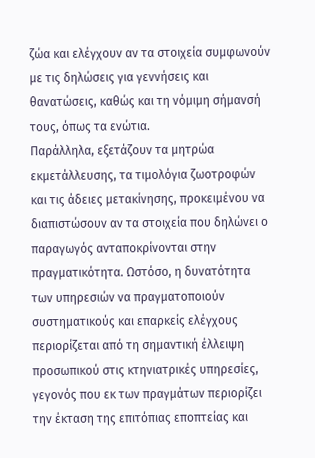ζώα και ελέγχουν αν τα στοιχεία συμφωνούν με τις δηλώσεις για γεννήσεις και θανατώσεις, καθώς και τη νόμιμη σήμανσή τους, όπως τα ενώτια.
Παράλληλα, εξετάζουν τα μητρώα εκμετάλλευσης, τα τιμολόγια ζωοτροφών και τις άδειες μετακίνησης, προκειμένου να διαπιστώσουν αν τα στοιχεία που δηλώνει ο παραγωγός ανταποκρίνονται στην πραγματικότητα. Ωστόσο, η δυνατότητα των υπηρεσιών να πραγματοποιούν συστηματικούς και επαρκείς ελέγχους περιορίζεται από τη σημαντική έλλειψη προσωπικού στις κτηνιατρικές υπηρεσίες, γεγονός που εκ των πραγμάτων περιορίζει την έκταση της επιτόπιας εποπτείας και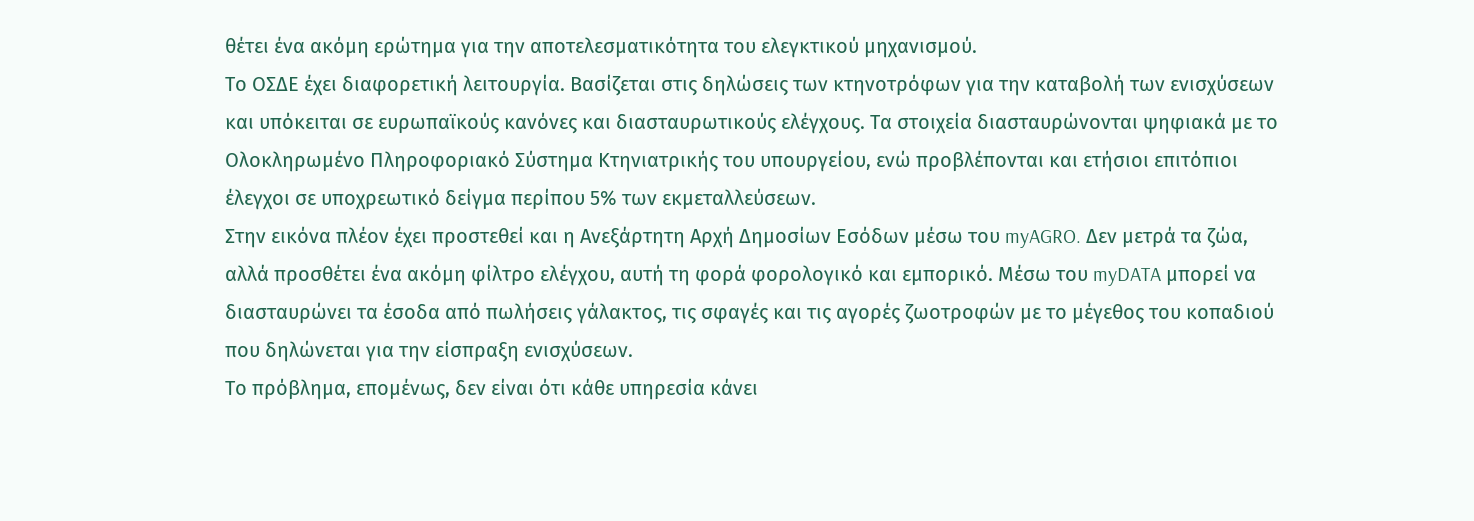θέτει ένα ακόμη ερώτημα για την αποτελεσματικότητα του ελεγκτικού μηχανισμού.
Το ΟΣΔΕ έχει διαφορετική λειτουργία. Βασίζεται στις δηλώσεις των κτηνοτρόφων για την καταβολή των ενισχύσεων και υπόκειται σε ευρωπαϊκούς κανόνες και διασταυρωτικούς ελέγχους. Τα στοιχεία διασταυρώνονται ψηφιακά με το Ολοκληρωμένο Πληροφοριακό Σύστημα Κτηνιατρικής του υπουργείου, ενώ προβλέπονται και ετήσιοι επιτόπιοι έλεγχοι σε υποχρεωτικό δείγμα περίπου 5% των εκμεταλλεύσεων.
Στην εικόνα πλέον έχει προστεθεί και η Ανεξάρτητη Αρχή Δημοσίων Εσόδων μέσω του myAGRO. Δεν μετρά τα ζώα, αλλά προσθέτει ένα ακόμη φίλτρο ελέγχου, αυτή τη φορά φορολογικό και εμπορικό. Μέσω του myDATA μπορεί να διασταυρώνει τα έσοδα από πωλήσεις γάλακτος, τις σφαγές και τις αγορές ζωοτροφών με το μέγεθος του κοπαδιού που δηλώνεται για την είσπραξη ενισχύσεων.
Το πρόβλημα, επομένως, δεν είναι ότι κάθε υπηρεσία κάνει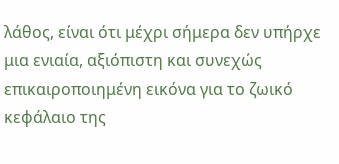λάθος, είναι ότι μέχρι σήμερα δεν υπήρχε μια ενιαία, αξιόπιστη και συνεχώς επικαιροποιημένη εικόνα για το ζωικό κεφάλαιο της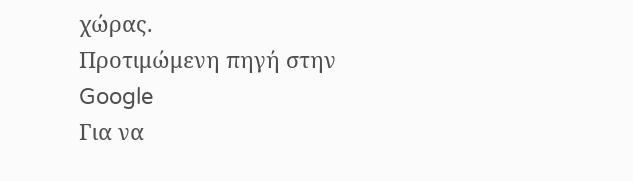χώρας.
Προτιμώμενη πηγή στην Google
Για να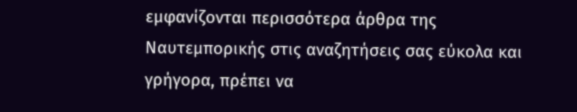εμφανίζονται περισσότερα άρθρα της Ναυτεμπορικής στις αναζητήσεις σας εύκολα και γρήγορα, πρέπει να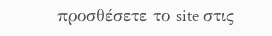προσθέσετε το site στις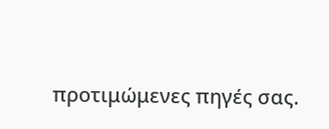προτιμώμενες πηγές σας.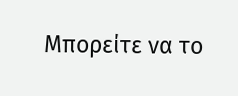Μπορείτε να το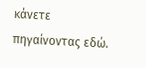κάνετε πηγαίνοντας εδώ.